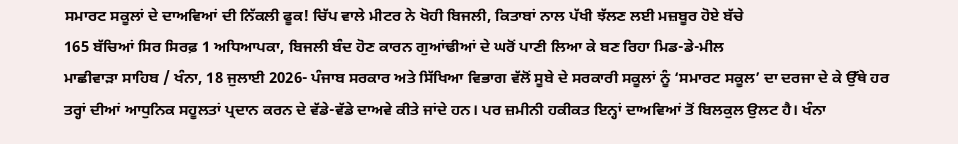ਸਮਾਰਟ ਸਕੂਲਾਂ ਦੇ ਦਾਅਵਿਆਂ ਦੀ ਨਿੱਕਲੀ ਫੂਕ! ਚਿੱਪ ਵਾਲੇ ਮੀਟਰ ਨੇ ਖੋਹੀ ਬਿਜਲੀ, ਕਿਤਾਬਾਂ ਨਾਲ ਪੱਖੀ ਝੱਲਣ ਲਈ ਮਜ਼ਬੂਰ ਹੋਏ ਬੱਚੇ
165 ਬੱਚਿਆਂ ਸਿਰ ਸਿਰਫ਼ 1 ਅਧਿਆਪਕਾ, ਬਿਜਲੀ ਬੰਦ ਹੋਣ ਕਾਰਨ ਗੁਆਂਢੀਆਂ ਦੇ ਘਰੋਂ ਪਾਣੀ ਲਿਆ ਕੇ ਬਣ ਰਿਹਾ ਮਿਡ-ਡੇ-ਮੀਲ
ਮਾਛੀਵਾੜਾ ਸਾਹਿਬ / ਖੰਨਾ, 18 ਜੁਲਾਈ 2026- ਪੰਜਾਬ ਸਰਕਾਰ ਅਤੇ ਸਿੱਖਿਆ ਵਿਭਾਗ ਵੱਲੋਂ ਸੂਬੇ ਦੇ ਸਰਕਾਰੀ ਸਕੂਲਾਂ ਨੂੰ ‘ਸਮਾਰਟ ਸਕੂਲ’ ਦਾ ਦਰਜਾ ਦੇ ਕੇ ਉੱਥੇ ਹਰ ਤਰ੍ਹਾਂ ਦੀਆਂ ਆਧੁਨਿਕ ਸਹੂਲਤਾਂ ਪ੍ਰਦਾਨ ਕਰਨ ਦੇ ਵੱਡੇ-ਵੱਡੇ ਦਾਅਵੇ ਕੀਤੇ ਜਾਂਦੇ ਹਨ। ਪਰ ਜ਼ਮੀਨੀ ਹਕੀਕਤ ਇਨ੍ਹਾਂ ਦਾਅਵਿਆਂ ਤੋਂ ਬਿਲਕੁਲ ਉਲਟ ਹੈ। ਖੰਨਾ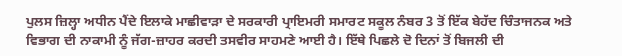ਪੁਲਸ ਜ਼ਿਲ੍ਹਾ ਅਧੀਨ ਪੈਂਦੇ ਇਲਾਕੇ ਮਾਛੀਵਾੜਾ ਦੇ ਸਰਕਾਰੀ ਪ੍ਰਾਇਮਰੀ ਸਮਾਰਟ ਸਕੂਲ ਨੰਬਰ 3 ਤੋਂ ਇੱਕ ਬੇਹੱਦ ਚਿੰਤਾਜਨਕ ਅਤੇ ਵਿਭਾਗ ਦੀ ਨਾਕਾਮੀ ਨੂੰ ਜੱਗ-ਜ਼ਾਹਰ ਕਰਦੀ ਤਸਵੀਰ ਸਾਹਮਣੇ ਆਈ ਹੈ। ਇੱਥੇ ਪਿਛਲੇ ਦੋ ਦਿਨਾਂ ਤੋਂ ਬਿਜਲੀ ਦੀ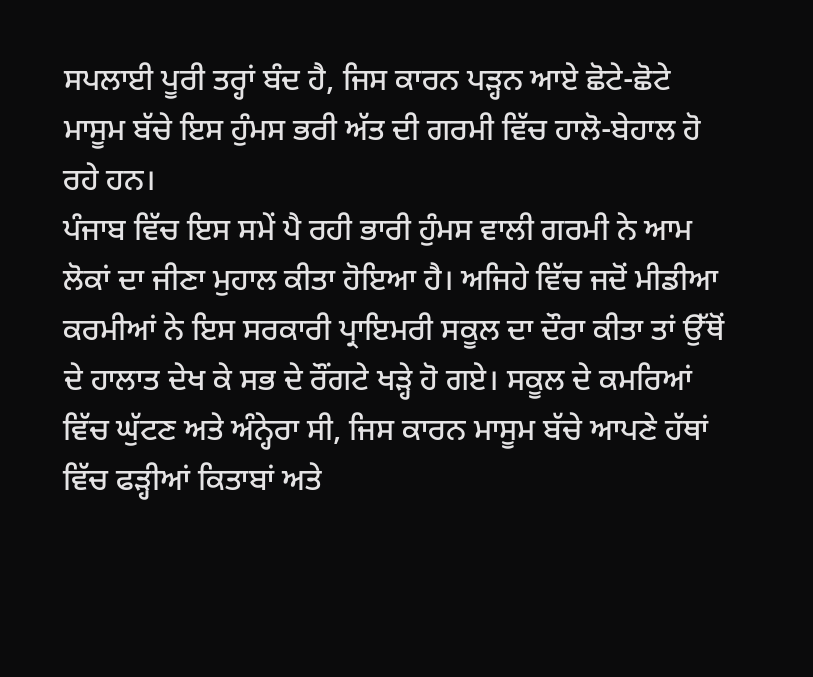ਸਪਲਾਈ ਪੂਰੀ ਤਰ੍ਹਾਂ ਬੰਦ ਹੈ, ਜਿਸ ਕਾਰਨ ਪੜ੍ਹਨ ਆਏ ਛੋਟੇ-ਛੋਟੇ ਮਾਸੂਮ ਬੱਚੇ ਇਸ ਹੁੰਮਸ ਭਰੀ ਅੱਤ ਦੀ ਗਰਮੀ ਵਿੱਚ ਹਾਲੋ-ਬੇਹਾਲ ਹੋ ਰਹੇ ਹਨ।
ਪੰਜਾਬ ਵਿੱਚ ਇਸ ਸਮੇਂ ਪੈ ਰਹੀ ਭਾਰੀ ਹੁੰਮਸ ਵਾਲੀ ਗਰਮੀ ਨੇ ਆਮ ਲੋਕਾਂ ਦਾ ਜੀਣਾ ਮੁਹਾਲ ਕੀਤਾ ਹੋਇਆ ਹੈ। ਅਜਿਹੇ ਵਿੱਚ ਜਦੋਂ ਮੀਡੀਆ ਕਰਮੀਆਂ ਨੇ ਇਸ ਸਰਕਾਰੀ ਪ੍ਰਾਇਮਰੀ ਸਕੂਲ ਦਾ ਦੌਰਾ ਕੀਤਾ ਤਾਂ ਉੱਥੋਂ ਦੇ ਹਾਲਾਤ ਦੇਖ ਕੇ ਸਭ ਦੇ ਰੌਂਗਟੇ ਖੜ੍ਹੇ ਹੋ ਗਏ। ਸਕੂਲ ਦੇ ਕਮਰਿਆਂ ਵਿੱਚ ਘੁੱਟਣ ਅਤੇ ਅੰਨ੍ਹੇਰਾ ਸੀ, ਜਿਸ ਕਾਰਨ ਮਾਸੂਮ ਬੱਚੇ ਆਪਣੇ ਹੱਥਾਂ ਵਿੱਚ ਫੜ੍ਹੀਆਂ ਕਿਤਾਬਾਂ ਅਤੇ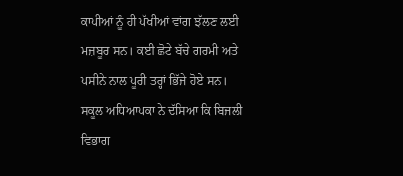ਕਾਪੀਆਂ ਨੂੰ ਹੀ ਪੱਖੀਆਂ ਵਾਂਗ ਝੱਲਣ ਲਈ ਮਜ਼ਬੂਰ ਸਨ। ਕਈ ਛੋਟੇ ਬੱਚੇ ਗਰਮੀ ਅਤੇ ਪਸੀਨੇ ਨਾਲ ਪੂਰੀ ਤਰ੍ਹਾਂ ਭਿੱਜੇ ਹੋਏ ਸਨ।
ਸਕੂਲ ਅਧਿਆਪਕਾ ਨੇ ਦੱਸਿਆ ਕਿ ਬਿਜਲੀ ਵਿਭਾਗ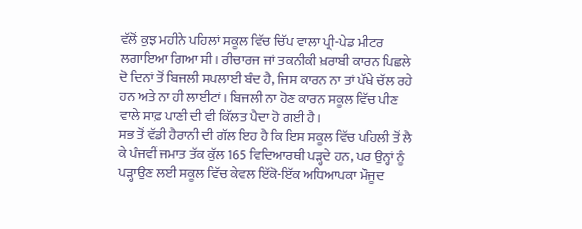ਵੱਲੋਂ ਕੁਝ ਮਹੀਨੇ ਪਹਿਲਾਂ ਸਕੂਲ ਵਿੱਚ ਚਿੱਪ ਵਾਲਾ ਪ੍ਰੀ-ਪੇਡ ਮੀਟਰ ਲਗਾਇਆ ਗਿਆ ਸੀ। ਰੀਚਾਰਜ ਜਾਂ ਤਕਨੀਕੀ ਖ਼ਰਾਬੀ ਕਾਰਨ ਪਿਛਲੇ ਦੋ ਦਿਨਾਂ ਤੋਂ ਬਿਜਲੀ ਸਪਲਾਈ ਬੰਦ ਹੈ, ਜਿਸ ਕਾਰਨ ਨਾ ਤਾਂ ਪੱਖੇ ਚੱਲ ਰਹੇ ਹਨ ਅਤੇ ਨਾ ਹੀ ਲਾਈਟਾਂ। ਬਿਜਲੀ ਨਾ ਹੋਣ ਕਾਰਨ ਸਕੂਲ ਵਿੱਚ ਪੀਣ ਵਾਲੇ ਸਾਫ਼ ਪਾਣੀ ਦੀ ਵੀ ਕਿੱਲਤ ਪੈਦਾ ਹੋ ਗਈ ਹੈ।
ਸਭ ਤੋਂ ਵੱਡੀ ਹੈਰਾਨੀ ਦੀ ਗੱਲ ਇਹ ਹੈ ਕਿ ਇਸ ਸਕੂਲ ਵਿੱਚ ਪਹਿਲੀ ਤੋਂ ਲੈ ਕੇ ਪੰਜਵੀਂ ਜਮਾਤ ਤੱਕ ਕੁੱਲ 165 ਵਿਦਿਆਰਥੀ ਪੜ੍ਹਦੇ ਹਨ, ਪਰ ਉਨ੍ਹਾਂ ਨੂੰ ਪੜ੍ਹਾਉਣ ਲਈ ਸਕੂਲ ਵਿੱਚ ਕੇਵਲ ਇੱਕੋ-ਇੱਕ ਅਧਿਆਪਕਾ ਮੌਜੂਦ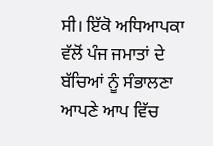ਸੀ। ਇੱਕੋ ਅਧਿਆਪਕਾ ਵੱਲੋਂ ਪੰਜ ਜਮਾਤਾਂ ਦੇ ਬੱਚਿਆਂ ਨੂੰ ਸੰਭਾਲਣਾ ਆਪਣੇ ਆਪ ਵਿੱਚ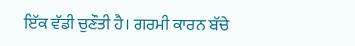ਇੱਕ ਵੱਡੀ ਚੁਣੌਤੀ ਹੈ। ਗਰਮੀ ਕਾਰਨ ਬੱਚੇ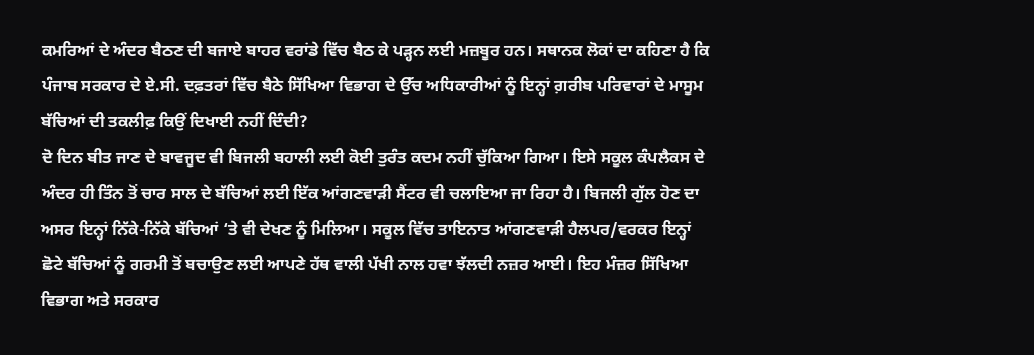ਕਮਰਿਆਂ ਦੇ ਅੰਦਰ ਬੈਠਣ ਦੀ ਬਜਾਏ ਬਾਹਰ ਵਰਾਂਡੇ ਵਿੱਚ ਬੈਠ ਕੇ ਪੜ੍ਹਨ ਲਈ ਮਜ਼ਬੂਰ ਹਨ। ਸਥਾਨਕ ਲੋਕਾਂ ਦਾ ਕਹਿਣਾ ਹੈ ਕਿ ਪੰਜਾਬ ਸਰਕਾਰ ਦੇ ਏ.ਸੀ. ਦਫ਼ਤਰਾਂ ਵਿੱਚ ਬੈਠੇ ਸਿੱਖਿਆ ਵਿਭਾਗ ਦੇ ਉੱਚ ਅਧਿਕਾਰੀਆਂ ਨੂੰ ਇਨ੍ਹਾਂ ਗ਼ਰੀਬ ਪਰਿਵਾਰਾਂ ਦੇ ਮਾਸੂਮ ਬੱਚਿਆਂ ਦੀ ਤਕਲੀਫ਼ ਕਿਉਂ ਦਿਖਾਈ ਨਹੀਂ ਦਿੰਦੀ?
ਦੋ ਦਿਨ ਬੀਤ ਜਾਣ ਦੇ ਬਾਵਜੂਦ ਵੀ ਬਿਜਲੀ ਬਹਾਲੀ ਲਈ ਕੋਈ ਤੁਰੰਤ ਕਦਮ ਨਹੀਂ ਚੁੱਕਿਆ ਗਿਆ। ਇਸੇ ਸਕੂਲ ਕੰਪਲੈਕਸ ਦੇ ਅੰਦਰ ਹੀ ਤਿੰਨ ਤੋਂ ਚਾਰ ਸਾਲ ਦੇ ਬੱਚਿਆਂ ਲਈ ਇੱਕ ਆਂਗਣਵਾੜੀ ਸੈਂਟਰ ਵੀ ਚਲਾਇਆ ਜਾ ਰਿਹਾ ਹੈ। ਬਿਜਲੀ ਗੁੱਲ ਹੋਣ ਦਾ ਅਸਰ ਇਨ੍ਹਾਂ ਨਿੱਕੇ-ਨਿੱਕੇ ਬੱਚਿਆਂ ‘ਤੇ ਵੀ ਦੇਖਣ ਨੂੰ ਮਿਲਿਆ। ਸਕੂਲ ਵਿੱਚ ਤਾਇਨਾਤ ਆਂਗਣਵਾੜੀ ਹੈਲਪਰ/ਵਰਕਰ ਇਨ੍ਹਾਂ ਛੋਟੇ ਬੱਚਿਆਂ ਨੂੰ ਗਰਮੀ ਤੋਂ ਬਚਾਉਣ ਲਈ ਆਪਣੇ ਹੱਥ ਵਾਲੀ ਪੱਖੀ ਨਾਲ ਹਵਾ ਝੱਲਦੀ ਨਜ਼ਰ ਆਈ। ਇਹ ਮੰਜ਼ਰ ਸਿੱਖਿਆ ਵਿਭਾਗ ਅਤੇ ਸਰਕਾਰ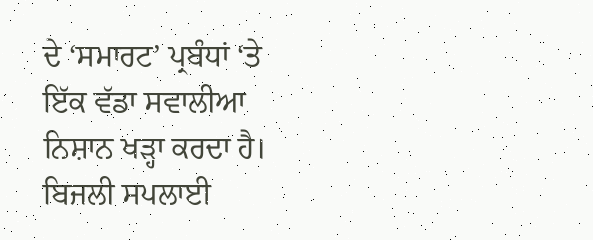ਦੇ ‘ਸਮਾਰਟ’ ਪ੍ਰਬੰਧਾਂ ‘ਤੇ ਇੱਕ ਵੱਡਾ ਸਵਾਲੀਆ ਨਿਸ਼ਾਨ ਖੜ੍ਹਾ ਕਰਦਾ ਹੈ।
ਬਿਜਲੀ ਸਪਲਾਈ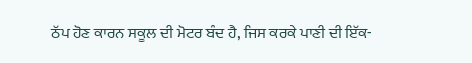ਠੱਪ ਹੋਣ ਕਾਰਨ ਸਕੂਲ ਦੀ ਮੋਟਰ ਬੰਦ ਹੈ, ਜਿਸ ਕਰਕੇ ਪਾਣੀ ਦੀ ਇੱਕ-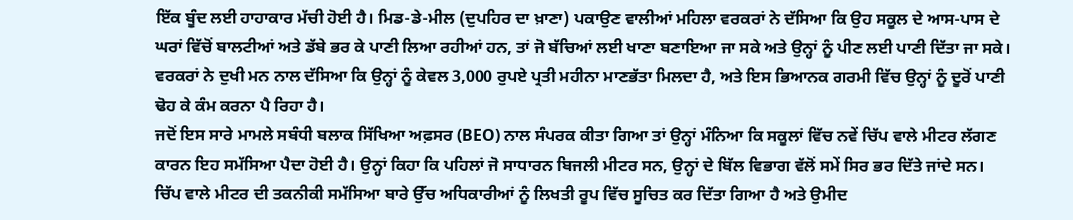ਇੱਕ ਬੂੰਦ ਲਈ ਹਾਹਾਕਾਰ ਮੱਚੀ ਹੋਈ ਹੈ। ਮਿਡ-ਡੇ-ਮੀਲ (ਦੁਪਹਿਰ ਦਾ ਖ਼ਾਣਾ) ਪਕਾਉਣ ਵਾਲੀਆਂ ਮਹਿਲਾ ਵਰਕਰਾਂ ਨੇ ਦੱਸਿਆ ਕਿ ਉਹ ਸਕੂਲ ਦੇ ਆਸ-ਪਾਸ ਦੇ ਘਰਾਂ ਵਿੱਚੋਂ ਬਾਲਟੀਆਂ ਅਤੇ ਡੱਬੇ ਭਰ ਕੇ ਪਾਣੀ ਲਿਆ ਰਹੀਆਂ ਹਨ, ਤਾਂ ਜੋ ਬੱਚਿਆਂ ਲਈ ਖਾਣਾ ਬਣਾਇਆ ਜਾ ਸਕੇ ਅਤੇ ਉਨ੍ਹਾਂ ਨੂੰ ਪੀਣ ਲਈ ਪਾਣੀ ਦਿੱਤਾ ਜਾ ਸਕੇ। ਵਰਕਰਾਂ ਨੇ ਦੁਖੀ ਮਨ ਨਾਲ ਦੱਸਿਆ ਕਿ ਉਨ੍ਹਾਂ ਨੂੰ ਕੇਵਲ 3,000 ਰੁਪਏ ਪ੍ਰਤੀ ਮਹੀਨਾ ਮਾਣਭੱਤਾ ਮਿਲਦਾ ਹੈ, ਅਤੇ ਇਸ ਭਿਆਨਕ ਗਰਮੀ ਵਿੱਚ ਉਨ੍ਹਾਂ ਨੂੰ ਦੂਰੋਂ ਪਾਣੀ ਢੋਹ ਕੇ ਕੰਮ ਕਰਨਾ ਪੈ ਰਿਹਾ ਹੈ।
ਜਦੋਂ ਇਸ ਸਾਰੇ ਮਾਮਲੇ ਸਬੰਧੀ ਬਲਾਕ ਸਿੱਖਿਆ ਅਫ਼ਸਰ (BEO) ਨਾਲ ਸੰਪਰਕ ਕੀਤਾ ਗਿਆ ਤਾਂ ਉਨ੍ਹਾਂ ਮੰਨਿਆ ਕਿ ਸਕੂਲਾਂ ਵਿੱਚ ਨਵੇਂ ਚਿੱਪ ਵਾਲੇ ਮੀਟਰ ਲੱਗਣ ਕਾਰਨ ਇਹ ਸਮੱਸਿਆ ਪੈਦਾ ਹੋਈ ਹੈ। ਉਨ੍ਹਾਂ ਕਿਹਾ ਕਿ ਪਹਿਲਾਂ ਜੋ ਸਾਧਾਰਨ ਬਿਜਲੀ ਮੀਟਰ ਸਨ, ਉਨ੍ਹਾਂ ਦੇ ਬਿੱਲ ਵਿਭਾਗ ਵੱਲੋਂ ਸਮੇਂ ਸਿਰ ਭਰ ਦਿੱਤੇ ਜਾਂਦੇ ਸਨ। ਚਿੱਪ ਵਾਲੇ ਮੀਟਰ ਦੀ ਤਕਨੀਕੀ ਸਮੱਸਿਆ ਬਾਰੇ ਉੱਚ ਅਧਿਕਾਰੀਆਂ ਨੂੰ ਲਿਖਤੀ ਰੂਪ ਵਿੱਚ ਸੂਚਿਤ ਕਰ ਦਿੱਤਾ ਗਿਆ ਹੈ ਅਤੇ ਉਮੀਦ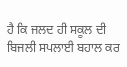ਹੈ ਕਿ ਜਲਦ ਹੀ ਸਕੂਲ ਦੀ ਬਿਜਲੀ ਸਪਲਾਈ ਬਹਾਲ ਕਰ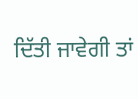ਦਿੱਤੀ ਜਾਵੇਗੀ ਤਾਂ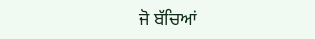ਜੋ ਬੱਚਿਆਂ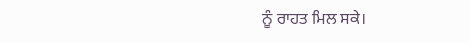ਨੂੰ ਰਾਹਤ ਮਿਲ ਸਕੇ।